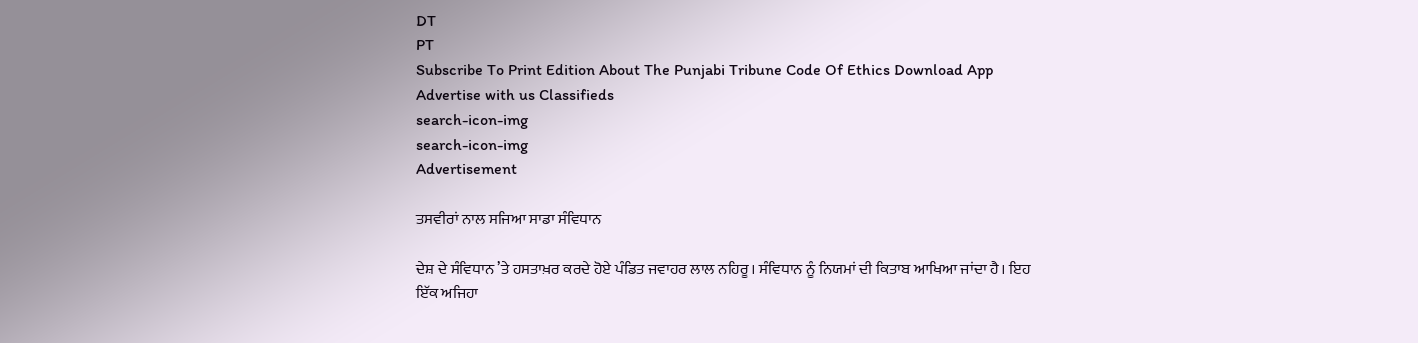DT
PT
Subscribe To Print Edition About The Punjabi Tribune Code Of Ethics Download App Advertise with us Classifieds
search-icon-img
search-icon-img
Advertisement

ਤਸਵੀਰਾਂ ਨਾਲ ਸਜਿਆ ਸਾਡਾ ਸੰਵਿਧਾਨ

ਦੇਸ਼ ਦੇ ਸੰਵਿਧਾਨ ’ਤੇ ਹਸਤਾਖ਼ਰ ਕਰਦੇ ਹੋਏ ਪੰਡਿਤ ਜਵਾਹਰ ਲਾਲ ਨਹਿਰੂ। ਸੰਵਿਧਾਨ ਨੂੰ ਨਿਯਮਾਂ ਦੀ ਕਿਤਾਬ ਆਖਿਆ ਜਾਂਦਾ ਹੈ। ਇਹ ਇੱਕ ਅਜਿਹਾ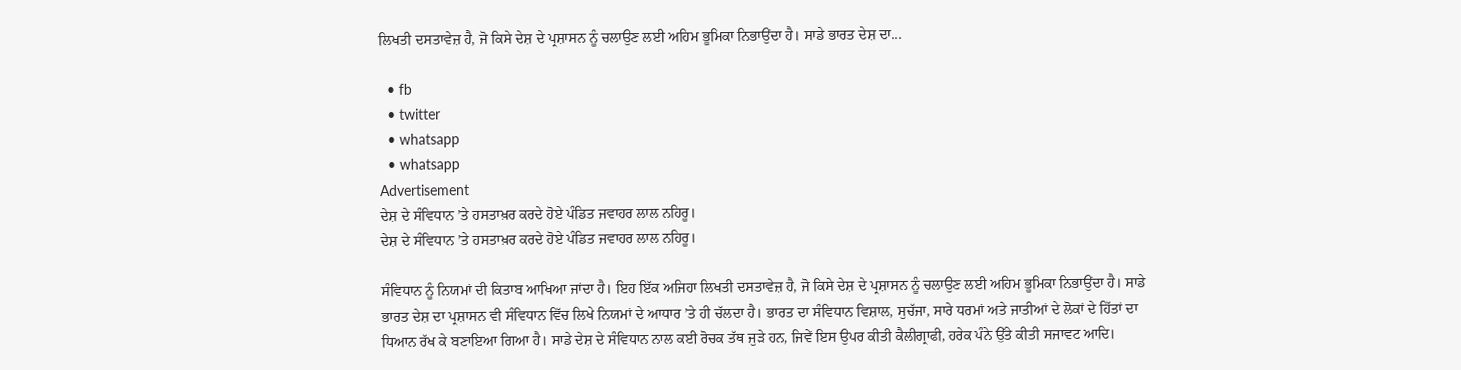ਲਿਖਤੀ ਦਸਤਾਵੇਜ਼ ਹੈ, ਜੋ ਕਿਸੇ ਦੇਸ਼ ਦੇ ਪ੍ਰਸ਼ਾਸਨ ਨੂੰ ਚਲਾਉਣ ਲਈ ਅਹਿਮ ਭੂਮਿਕਾ ਨਿਭਾਉਂਦਾ ਹੈ। ਸਾਡੇ ਭਾਰਤ ਦੇਸ਼ ਦਾ...

  • fb
  • twitter
  • whatsapp
  • whatsapp
Advertisement
ਦੇਸ਼ ਦੇ ਸੰਵਿਧਾਨ ’ਤੇ ਹਸਤਾਖ਼ਰ ਕਰਦੇ ਹੋਏ ਪੰਡਿਤ ਜਵਾਹਰ ਲਾਲ ਨਹਿਰੂ।
ਦੇਸ਼ ਦੇ ਸੰਵਿਧਾਨ ’ਤੇ ਹਸਤਾਖ਼ਰ ਕਰਦੇ ਹੋਏ ਪੰਡਿਤ ਜਵਾਹਰ ਲਾਲ ਨਹਿਰੂ।

ਸੰਵਿਧਾਨ ਨੂੰ ਨਿਯਮਾਂ ਦੀ ਕਿਤਾਬ ਆਖਿਆ ਜਾਂਦਾ ਹੈ। ਇਹ ਇੱਕ ਅਜਿਹਾ ਲਿਖਤੀ ਦਸਤਾਵੇਜ਼ ਹੈ, ਜੋ ਕਿਸੇ ਦੇਸ਼ ਦੇ ਪ੍ਰਸ਼ਾਸਨ ਨੂੰ ਚਲਾਉਣ ਲਈ ਅਹਿਮ ਭੂਮਿਕਾ ਨਿਭਾਉਂਦਾ ਹੈ। ਸਾਡੇ ਭਾਰਤ ਦੇਸ਼ ਦਾ ਪ੍ਰਸ਼ਾਸਨ ਵੀ ਸੰਵਿਧਾਨ ਵਿੱਚ ਲਿਖੇ ਨਿਯਮਾਂ ਦੇ ਆਧਾਰ ’ਤੇ ਹੀ ਚੱਲਦਾ ਹੈ। ਭਾਰਤ ਦਾ ਸੰਵਿਧਾਨ ਵਿਸ਼ਾਲ, ਸੁਚੱਜਾ, ਸਾਰੇ ਧਰਮਾਂ ਅਤੇ ਜਾਤੀਆਂ ਦੇ ਲੋਕਾਂ ਦੇ ਹਿੱਤਾਂ ਦਾ ਧਿਆਨ ਰੱਖ ਕੇ ਬਣਾਇਆ ਗਿਆ ਹੈ। ਸਾਡੇ ਦੇਸ਼ ਦੇ ਸੰਵਿਧਾਨ ਨਾਲ ਕਈ ਰੋਚਕ ਤੱਥ ਜੁੜੇ ਹਨ, ਜਿਵੇਂ ਇਸ ਉਪਰ ਕੀਤੀ ਕੈਲੀਗ੍ਰਾਫੀ, ਹਰੇਕ ਪੰਨੇ ਉੱਤੇ ਕੀਤੀ ਸਜਾਵਟ ਆਦਿ।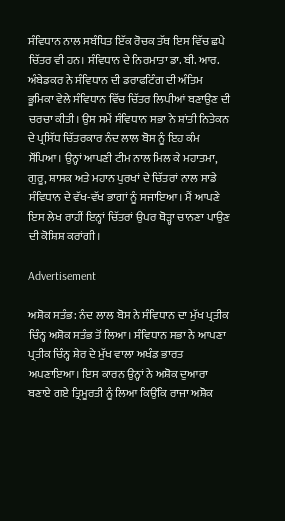ਸੰਵਿਧਾਨ ਨਾਲ ਸਬੰਧਿਤ ਇੱਕ ਰੋਚਕ ਤੱਥ ਇਸ ਵਿੱਚ ਛਪੇ ਚਿੱਤਰ ਵੀ ਹਨ। ਸੰਵਿਧਾਨ ਦੇ ਨਿਰਮਾਤਾ ਡਾ. ਬੀ. ਆਰ. ਅੰਬੇਡਕਰ ਨੇ ਸੰਵਿਧਾਨ ਦੀ ਡਰਾਫਟਿੰਗ ਦੀ ਅੰਤਿਮ ਭੂਮਿਕਾ ਵੇਲੇ ਸੰਵਿਧਾਨ ਵਿੱਚ ਚਿੱਤਰ ਲਿਪੀਆਂ ਬਣਾਉਣ ਦੀ ਚਰਚਾ ਕੀਤੀ। ਉਸ ਸਮੇਂ ਸੰਵਿਧਾਨ ਸਭਾ ਨੇ ਸ਼ਾਂਤੀ ਨਿਤੇਕਨ ਦੇ ਪ੍ਰਸਿੱਧ ਚਿੱਤਰਕਾਰ ਨੰਦ ਲਾਲ ਬੋਸ ਨੂੰ ਇਹ ਕੰਮ ਸੌਂਪਿਆ। ਉਨ੍ਹਾਂ ਆਪਣੀ ਟੀਮ ਨਾਲ ਮਿਲ ਕੇ ਮਹਾਤਮਾ, ਗੁਰੂ, ਸ਼ਾਸਕ ਅਤੇ ਮਹਾਨ ਪੁਰਖਾਂ ਦੇ ਚਿੱਤਰਾਂ ਨਾਲ ਸਾਡੇ ਸੰਵਿਧਾਨ ਦੇ ਵੱਖ-ਵੱਖ ਭਾਗਾਂ ਨੂੰ ਸਜਾਇਆ। ਮੈਂ ਆਪਣੇ ਇਸ ਲੇਖ ਰਾਹੀਂ ਇਨ੍ਹਾਂ ਚਿੱਤਰਾਂ ਉਪਰ ਥੋੜ੍ਹਾ ਚਾਨਣਾ ਪਾਉਣ ਦੀ ਕੋਸ਼ਿਸ਼ ਕਰਾਂਗੀ।

Advertisement

ਅਸ਼ੋਕ ਸਤੰਭ: ਨੰਦ ਲਾਲ ਬੋਸ ਨੇ ਸੰਵਿਧਾਨ ਦਾ ਮੁੱਖ ਪ੍ਰਤੀਕ ਚਿੰਨ੍ਹ ਅਸ਼ੋਕ ਸਤੰਭ ਤੋਂ ਲਿਆ। ਸੰਵਿਧਾਨ ਸਭਾ ਨੇ ਆਪਣਾ ਪ੍ਰਤੀਕ ਚਿੰਨ੍ਹ ਸ਼ੇਰ ਦੇ ਮੁੱਖ ਵਾਲਾ ਅਖੰਡ ਭਾਰਤ ਅਪਣਾਇਆ। ਇਸ ਕਾਰਨ ਉਨ੍ਹਾਂ ਨੇ ਅਸ਼ੋਕ ਦੁਆਰਾ ਬਣਾਏ ਗਏ ਤ੍ਰਿਮੂਰਤੀ ਨੂੰ ਲਿਆ ਕਿਉਂਕਿ ਰਾਜਾ ਅਸ਼ੋਕ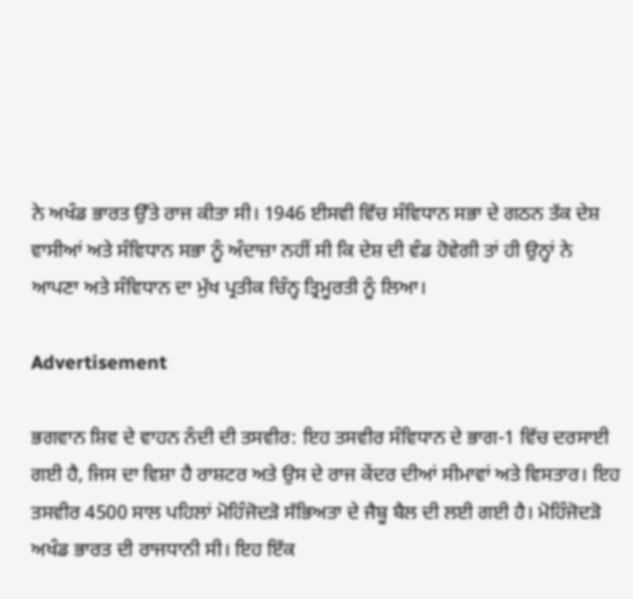ਨੇ ਅਖੰਡ ਭਾਰਤ ਉੱਤੇ ਰਾਜ ਕੀਤਾ ਸੀ। 1946 ਈਸਵੀ ਵਿੱਚ ਸੰਵਿਧਾਨ ਸਭਾ ਦੇ ਗਠਨ ਤੱਕ ਦੇਸ਼ ਵਾਸੀਆਂ ਅਤੇ ਸੰਵਿਧਾਨ ਸਭਾ ਨੂੰ ਅੰਦਾਜ਼ਾ ਨਹੀਂ ਸੀ ਕਿ ਦੇਸ਼ ਦੀ ਵੰਡ ਹੋਵੇਗੀ ਤਾਂ ਹੀ ਉਨ੍ਹਾਂ ਨੇ ਆਪਣਾ ਅਤੇ ਸੰਵਿਧਾਨ ਦਾ ਮੁੱਖ ਪ੍ਰਤੀਕ ਚਿੰਨ੍ਹ ਤ੍ਰਿਮੂਰਤੀ ਨੂੰ ਲਿਆ।

Advertisement

ਭਗਵਾਨ ਸ਼ਿਵ ਦੇ ਵਾਹਨ ਨੰਦੀ ਦੀ ਤਸਵੀਰ: ਇਹ ਤਸਵੀਰ ਸੰਵਿਧਾਨ ਦੇ ਭਾਗ-1 ਵਿੱਚ ਦਰਸਾਈ ਗਈ ਹੈ, ਜਿਸ ਦਾ ਵਿਸ਼ਾ ਹੈ ਰਾਸ਼ਟਰ ਅਤੇ ਉਸ ਦੇ ਰਾਜ ਕੇਂਦਰ ਦੀਆਂ ਸੀਮਾਵਾਂ ਅਤੇ ਵਿਸਤਾਰ। ਇਹ ਤਸਵੀਰ 4500 ਸਾਲ ਪਹਿਲਾਂ ਮੋਹਿੰਜੋਦੜੋ ਸੱਭਿਅਤਾ ਦੇ ਜੈਬੂ ਬੈਲ ਦੀ ਲਈ ਗਈ ਹੈ। ਮੋਹਿੰਜੋਦੜੋ ਅਖੰਡ ਭਾਰਤ ਦੀ ਰਾਜਧਾਨੀ ਸੀ। ਇਹ ਇੱਕ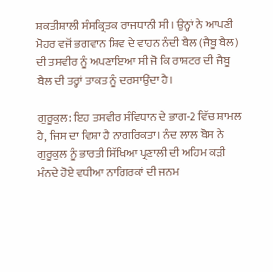ਸ਼ਕਤੀਸ਼ਾਲੀ ਸੰਸਕ੍ਰਿਤਕ ਰਾਜਧਾਨੀ ਸੀ। ਉਨ੍ਹਾਂ ਨੇ ਆਪਣੀ ਮੋਹਰ ਵਜੋਂ ਭਗਵਾਨ ਸ਼ਿਵ ਦੇ ਵਾਹਨ ਨੰਦੀ ਬੈਲ (ਜੈਬੂ ਬੈਲ) ਦੀ ਤਸਵੀਰ ਨੂੰ ਅਪਣਾਇਆ ਸੀ ਜੋ ਕਿ ਰਾਸ਼ਟਰ ਦੀ ਜੈਬੂ ਬੈਲ ਦੀ ਤਰ੍ਹਾਂ ਤਾਕਤ ਨੂੰ ਦਰਸਾਉਂਦਾ ਹੈ।

ਗੁਰੂਕੁਲ: ਇਹ ਤਸਵੀਰ ਸੰਵਿਧਾਨ ਦੇ ਭਾਗ-2 ਵਿੱਚ ਸ਼ਾਮਲ ਹੈ, ਜਿਸ ਦਾ ਵਿਸ਼ਾ ਹੈ ਨਾਗਰਿਕਤਾ। ਨੰਦ ਲਾਲ ਬੋਸ ਨੇ ਗੁਰੂਕੁਲ ਨੂੰ ਭਾਰਤੀ ਸਿੱਖਿਆ ਪ੍ਰਣਾਲੀ ਦੀ ਅਹਿਮ ਕੜੀ ਮੰਨਦੇ ਹੋਏ ਵਧੀਆ ਨਾਗਿਰਕਾਂ ਦੀ ਜਨਮ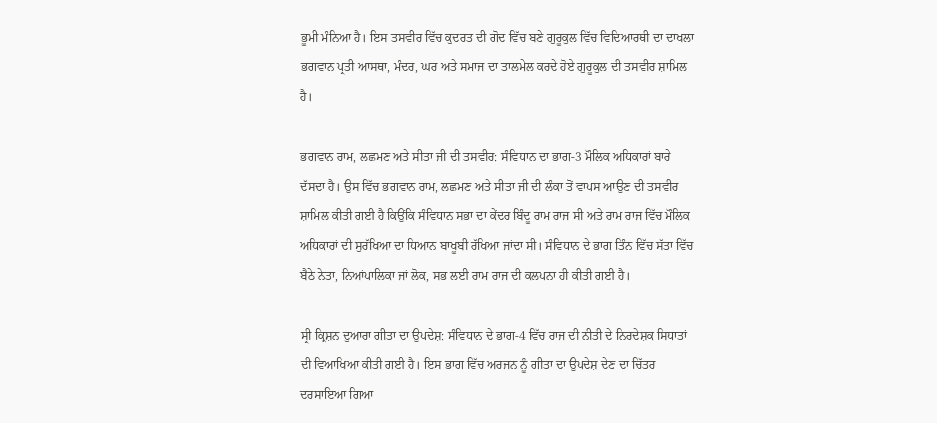ਭੂਮੀ ਮੰਨਿਆ ਹੈ। ਇਸ ਤਸਵੀਰ ਵਿੱਚ ਕੁਦਰਤ ਦੀ ਗੋਦ ਵਿੱਚ ਬਣੇ ਗੁਰੂਕੁਲ ਵਿੱਚ ਵਿਦਿਆਰਥੀ ਦਾ ਦਾਖਲਾ ਭਗਵਾਨ ਪ੍ਰਤੀ ਆਸਥਾ, ਮੰਦਰ, ਘਰ ਅਤੇ ਸਮਾਜ ਦਾ ਤਾਲਮੇਲ ਕਰਦੇ ਹੋਏ ਗੁਰੂਕੁਲ ਦੀ ਤਸਵੀਰ ਸ਼ਾਮਿਲ ਹੈ।

ਭਗਵਾਨ ਰਾਮ, ਲਛਮਣ ਅਤੇ ਸੀਤਾ ਜੀ ਦੀ ਤਸਵੀਰ: ਸੰਵਿਧਾਨ ਦਾ ਭਾਗ-3 ਮੌਲਿਕ ਅਧਿਕਾਰਾਂ ਬਾਰੇ ਦੱਸਦਾ ਹੈ। ਉਸ ਵਿੱਚ ਭਗਵਾਨ ਰਾਮ, ਲਛਮਣ ਅਤੇ ਸੀਤਾ ਜੀ ਦੀ ਲੰਕਾ ਤੋਂ ਵਾਪਸ ਆਉਣ ਦੀ ਤਸਵੀਰ ਸ਼ਾਮਿਲ ਕੀਤੀ ਗਈ ਹੈ ਕਿਉਂਕਿ ਸੰਵਿਧਾਨ ਸਭਾ ਦਾ ਕੇਂਦਰ ਬਿੰਦੂ ਰਾਮ ਰਾਜ ਸੀ ਅਤੇ ਰਾਮ ਰਾਜ ਵਿੱਚ ਮੌਲਿਕ ਅਧਿਕਾਰਾਂ ਦੀ ਸੁਰੱਖਿਆ ਦਾ ਧਿਆਨ ਬਾਖੂਬੀ ਰੱਖਿਆ ਜਾਂਦਾ ਸੀ। ਸੰਵਿਧਾਨ ਦੇ ਭਾਗ ਤਿੰਨ ਵਿੱਚ ਸੱਤਾ ਵਿੱਚ ਬੈਠੇ ਨੇਤਾ, ਨਿਆਂਪਾਲਿਕਾ ਜਾਂ ਲੋਕ, ਸਭ ਲਈ ਰਾਮ ਰਾਜ ਦੀ ਕਲਪਨਾ ਹੀ ਕੀਤੀ ਗਈ ਹੈ।

ਸ੍ਰੀ ਕ੍ਰਿਸ਼ਨ ਦੁਆਰਾ ਗੀਤਾ ਦਾ ਉਪਦੇਸ਼: ਸੰਵਿਧਾਨ ਦੇ ਭਾਗ-4 ਵਿੱਚ ਰਾਜ ਦੀ ਨੀਤੀ ਦੇ ਨਿਰਦੇਸ਼ਕ ਸਿਧਾਤਾਂ ਦੀ ਵਿਆਖਿਆ ਕੀਤੀ ਗਈ ਹੈ। ਇਸ ਭਾਗ ਵਿੱਚ ਅਰਜਨ ਨੂੰ ਗੀਤਾ ਦਾ ਉਪਦੇਸ਼ ਦੇਣ ਦਾ ਚਿੱਤਰ ਦਰਸਾਇਆ ਗਿਆ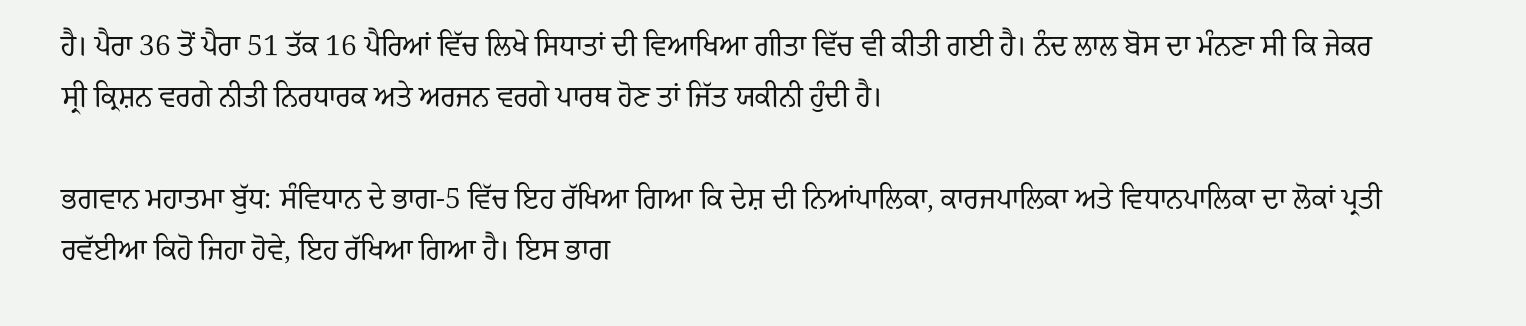ਹੈ। ਪੈਰਾ 36 ਤੋਂ ਪੈਰਾ 51 ਤੱਕ 16 ਪੈਰਿਆਂ ਵਿੱਚ ਲਿਖੇ ਸਿਧਾਤਾਂ ਦੀ ਵਿਆਖਿਆ ਗੀਤਾ ਵਿੱਚ ਵੀ ਕੀਤੀ ਗਈ ਹੈ। ਨੰਦ ਲਾਲ ਬੋਸ ਦਾ ਮੰਨਣਾ ਸੀ ਕਿ ਜੇਕਰ ਸ੍ਰੀ ਕ੍ਰਿਸ਼ਨ ਵਰਗੇ ਨੀਤੀ ਨਿਰਧਾਰਕ ਅਤੇ ਅਰਜਨ ਵਰਗੇ ਪਾਰਥ ਹੋਣ ਤਾਂ ਜਿੱਤ ਯਕੀਨੀ ਹੁੰਦੀ ਹੈ।

ਭਗਵਾਨ ਮਹਾਤਮਾ ਬੁੱਧ: ਸੰਵਿਧਾਨ ਦੇ ਭਾਗ-5 ਵਿੱਚ ਇਹ ਰੱਖਿਆ ਗਿਆ ਕਿ ਦੇਸ਼ ਦੀ ਨਿਆਂਪਾਲਿਕਾ, ਕਾਰਜਪਾਲਿਕਾ ਅਤੇ ਵਿਧਾਨਪਾਲਿਕਾ ਦਾ ਲੋਕਾਂ ਪ੍ਰਤੀ ਰਵੱਈਆ ਕਿਹੋ ਜਿਹਾ ਹੋਵੇ, ਇਹ ਰੱਖਿਆ ਗਿਆ ਹੈ। ਇਸ ਭਾਗ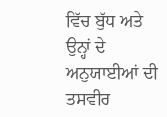ਵਿੱਚ ਬੁੱਧ ਅਤੇ ਉਨ੍ਹਾਂ ਦੇ ਅਨੁਯਾਈਆਂ ਦੀ ਤਸਵੀਰ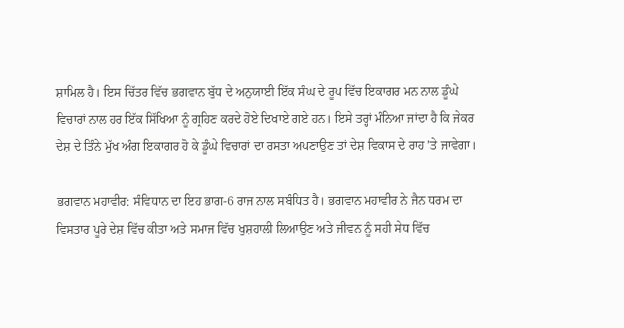ਸ਼ਾਮਿਲ ਹੈ। ਇਸ ਚਿੱਤਰ ਵਿੱਚ ਭਗਵਾਨ ਬੁੱਧ ਦੇ ਅਨੁਯਾਈ ਇੱਕ ਸੰਘ ਦੇ ਰੂਪ ਵਿੱਚ ਇਕਾਗਰ ਮਨ ਨਾਲ ਡੂੰਘੇ ਵਿਚਾਰਾਂ ਨਾਲ ਹਰ ਇੱਕ ਸਿੱਖਿਆ ਨੂੰ ਗ੍ਰਹਿਣ ਕਰਦੇ ਹੋਏ ਦਿਖਾਏ ਗਏ ਹਨ। ਇਸੇ ਤਰ੍ਹਾਂ ਮੰਨਿਆ ਜਾਂਦਾ ਹੈ ਕਿ ਜੇਕਰ ਦੇਸ਼ ਦੇ ਤਿੰਨੇ ਮੁੱਖ ਅੰਗ ਇਕਾਗਰ ਹੋ ਕੇ ਡੂੰਘੇ ਵਿਚਾਰਾਂ ਦਾ ਰਸਤਾ ਅਪਣਾਉਣ ਤਾਂ ਦੇਸ਼ ਵਿਕਾਸ ਦੇ ਰਾਹ ’ਤੇ ਜਾਵੇਗਾ।

ਭਗਵਾਨ ਮਹਾਵੀਰ: ਸੰਵਿਧਾਨ ਦਾ ਇਹ ਭਾਗ-6 ਰਾਜ ਨਾਲ ਸਬੰਧਿਤ ਹੈ। ਭਗਵਾਨ ਮਹਾਵੀਰ ਨੇ ਜੈਨ ਧਰਮ ਦਾ ਵਿਸਤਾਰ ਪੂਰੇ ਦੇਸ਼ ਵਿੱਚ ਕੀਤਾ ਅਤੇ ਸਮਾਜ ਵਿੱਚ ਖੁਸ਼ਹਾਲੀ ਲਿਆਉਣ ਅਤੇ ਜੀਵਨ ਨੂੰ ਸਹੀ ਸੇਧ ਵਿੱਚ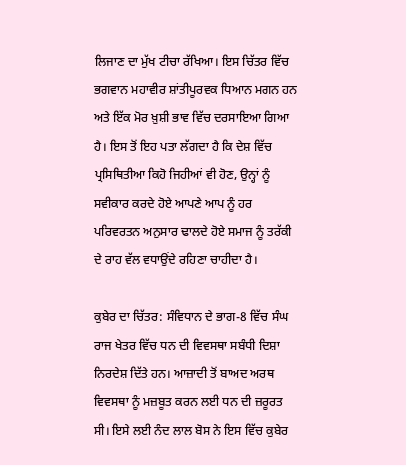ਲਿਜਾਣ ਦਾ ਮੁੱਖ ਟੀਚਾ ਰੱਖਿਆ। ਇਸ ਚਿੱਤਰ ਵਿੱਚ ਭਗਵਾਨ ਮਹਾਵੀਰ ਸ਼ਾਂਤੀਪੂਰਵਕ ਧਿਆਨ ਮਗਨ ਹਨ ਅਤੇ ਇੱਕ ਮੋਰ ਖ਼ੁਸ਼ੀ ਭਾਵ ਵਿੱਚ ਦਰਸਾਇਆ ਗਿਆ ਹੈ। ਇਸ ਤੋਂ ਇਹ ਪਤਾ ਲੱਗਦਾ ਹੈ ਕਿ ਦੇਸ਼ ਵਿੱਚ ਪ੍ਰਸਿਥਿਤੀਆ ਕਿਹੋ ਜਿਹੀਆਂ ਵੀ ਹੋਣ, ਉਨ੍ਹਾਂ ਨੂੰ ਸਵੀਕਾਰ ਕਰਦੇ ਹੋਏ ਆਪਣੇ ਆਪ ਨੂੰ ਹਰ ਪਰਿਵਰਤਨ ਅਨੁਸਾਰ ਢਾਲਦੇ ਹੋਏ ਸਮਾਜ ਨੂੰ ਤਰੱਕੀ ਦੇ ਰਾਹ ਵੱਲ ਵਧਾਉਂਦੇ ਰਹਿਣਾ ਚਾਹੀਦਾ ਹੈ।

ਕੁਬੇਰ ਦਾ ਚਿੱਤਰ: ਸੰਵਿਧਾਨ ਦੇ ਭਾਗ-8 ਵਿੱਚ ਸੰਘ ਰਾਜ ਖੇਤਰ ਵਿੱਚ ਧਨ ਦੀ ਵਿਵਸਥਾ ਸਬੰਧੀ ਦਿਸ਼ਾ ਨਿਰਦੇਸ਼ ਦਿੱਤੇ ਹਨ। ਆਜ਼ਾਦੀ ਤੋਂ ਬਾਅਦ ਅਰਥ ਵਿਵਸਥਾ ਨੂੰ ਮਜ਼ਬੂਤ ਕਰਨ ਲਈ ਧਨ ਦੀ ਜ਼ਰੂਰਤ ਸੀ। ਇਸੇ ਲਈ ਨੰਦ ਲਾਲ ਬੋਸ ਨੇ ਇਸ ਵਿੱਚ ਕੁਬੇਰ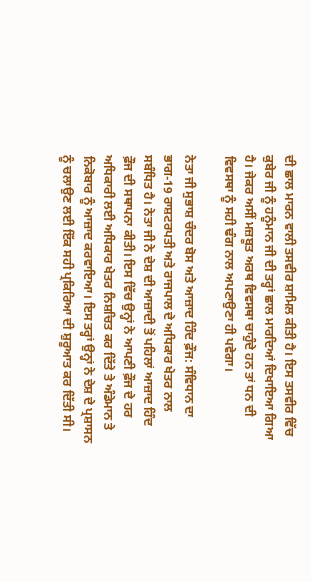ਦੀ ਛਾਲ ਮਾਰਨ ਵਾਲੀ ਤਸਵੀਰ ਸ਼ਾਮਿਲ ਕੀਤੀ ਹੈ। ਇਸ ਤਸਵੀਰ ਵਿੱਚ ਕੁਬੇਰ ਜੀ ਨੂੰ ਹਨੂੰਮਾਨ ਜੀ ਦੀ ਤਰ੍ਹਾਂ ਛਾਲ ਮਾਰਦਿਆਂ ਦਿਖਾਇਆ ਗਿਆ ਹੈ। ਜੇਕਰ ਅਸੀਂ ਮਜ਼ਬੂਤ ਅਰਥ ਵਿਵਸਥਾ ਚਾਹੁੰਦੇ ਹਨ ਤਾਂ ਧਨ ਦੀ ਵਿਵਸਥਾ ਨੂੰ ਸਹੀ ਢੰਗ ਨਾਲ ਅਪਣਾਉਣਾ ਹੀ ਪਵੇਗਾ।

ਨੇਤਾ ਜੀ ਸੁਭਾਸ਼ ਚੰਦਰ ਬੋਸ ਅਤੇ ਆਜ਼ਾਦ ਹਿੰਦ ਫ਼ੌਜ: ਸੰਵਿਧਾਨ ਦਾ ਭਾਗ-19 ਰਾਸ਼ਟਰਪਤੀ ਅਤੇ ਰਾਜਪਾਲ ਦੇ ਅਧਿਕਾਰ ਖੇਤਰ ਨਾਲ ਸਬੰਧਿਤ ਹੈ। ਨੇਤਾ ਜੀ ਨੇ ਦੇਸ਼ ਦੀ ਆਜ਼ਾਦੀ ਤੋਂ ਪਹਿਲਾਂ ਆਜ਼ਾਦ ਹਿੰਦ ਫ਼ੌਜ ਦੀ ਸਥਾਪਨਾ ਕੀਤੀ। ਇਸ ਵਿੱਚ ਉਨ੍ਹਾਂ ਨੇ ਆਪਣੀ ਫ਼ੌਜ ਦੇ ਹਰ ਅਧਿਕਾਰੀ ਲਈ ਅਧਿਕਾਰ ਖੇਤਰ ਨਿਸ਼ਚਿਤ ਕਰ ਦਿੱਤੇ ਤੇ ਅੰਡੇਮਾਨ ਤੇ ਨਿਕੋਬਾਰ ਨੂੰ ਆਜ਼ਾਦ ਕਰਵਾਇਆ। ਇਸ ਤਰ੍ਹਾਂ ਉਨ੍ਹਾਂ ਨੇ ਦੇਸ਼ ਦੇ ਪ੍ਰਸ਼ਾਸਨ ਨੂੰ ਚਲਾਉਣ ਲਈ ਇੱਕ ਸਹੀ ਪ੍ਰਕਿਰਿਆ ਦੀ ਸ਼ੁਰੂਆਤ ਕਰ ਦਿੱਤੀ ਸੀ।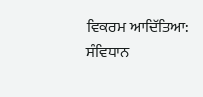ਵਿਕਰਮ ਆਦਿੱਤਿਆ: ਸੰਵਿਧਾਨ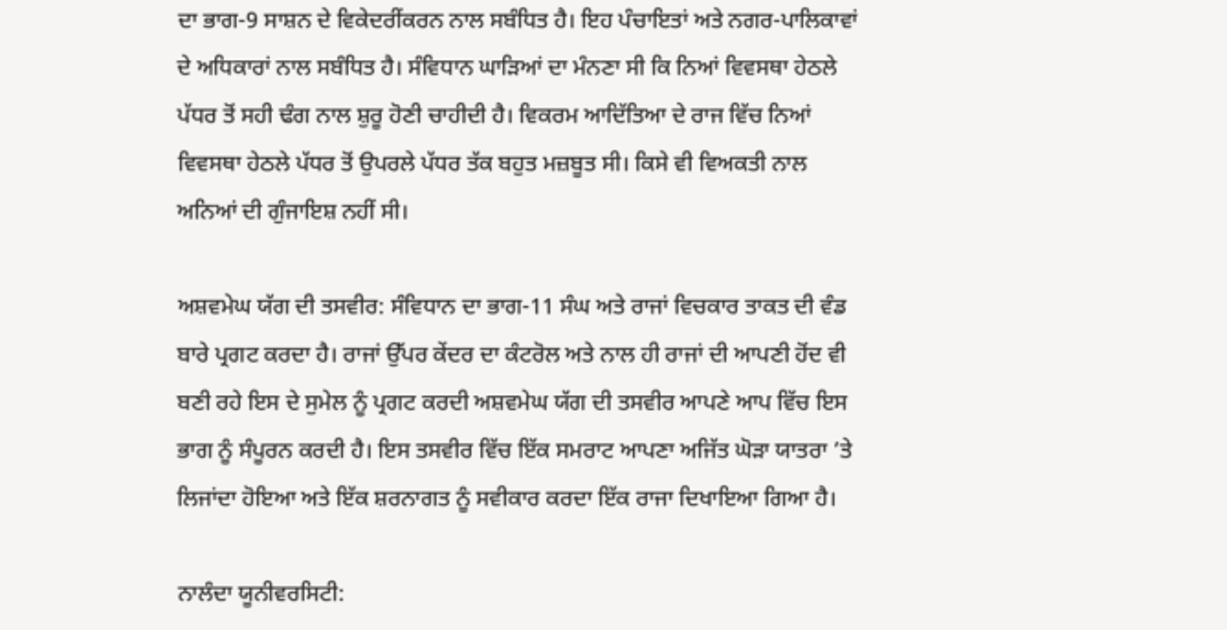ਦਾ ਭਾਗ-9 ਸਾਸ਼ਨ ਦੇ ਵਿਕੇਦਰੀਂਕਰਨ ਨਾਲ ਸਬੰਧਿਤ ਹੈ। ਇਹ ਪੰਚਾਇਤਾਂ ਅਤੇ ਨਗਰ-ਪਾਲਿਕਾਵਾਂ ਦੇ ਅਧਿਕਾਰਾਂ ਨਾਲ ਸਬੰਧਿਤ ਹੈ। ਸੰਵਿਧਾਨ ਘਾੜਿਆਂ ਦਾ ਮੰਨਣਾ ਸੀ ਕਿ ਨਿਆਂ ਵਿਵਸਥਾ ਹੇਠਲੇ ਪੱਧਰ ਤੋਂ ਸਹੀ ਢੰਗ ਨਾਲ ਸ਼ੁਰੂ ਹੋਣੀ ਚਾਹੀਦੀ ਹੈ। ਵਿਕਰਮ ਆਦਿੱਤਿਆ ਦੇ ਰਾਜ ਵਿੱਚ ਨਿਆਂ ਵਿਵਸਥਾ ਹੇਠਲੇ ਪੱਧਰ ਤੋਂ ਉਪਰਲੇ ਪੱਧਰ ਤੱਕ ਬਹੁਤ ਮਜ਼ਬੂਤ ਸੀ। ਕਿਸੇ ਵੀ ਵਿਅਕਤੀ ਨਾਲ ਅਨਿਆਂ ਦੀ ਗੁੰਜਾਇਸ਼ ਨਹੀਂ ਸੀ।

ਅਸ਼ਵਮੇਘ ਯੱਗ ਦੀ ਤਸਵੀਰ: ਸੰਵਿਧਾਨ ਦਾ ਭਾਗ-11 ਸੰਘ ਅਤੇ ਰਾਜਾਂ ਵਿਚਕਾਰ ਤਾਕਤ ਦੀ ਵੰਡ ਬਾਰੇ ਪ੍ਰਗਟ ਕਰਦਾ ਹੈ। ਰਾਜਾਂ ਉੱਪਰ ਕੇਂਦਰ ਦਾ ਕੰਟਰੋਲ ਅਤੇ ਨਾਲ ਹੀ ਰਾਜਾਂ ਦੀ ਆਪਣੀ ਹੋਂਦ ਵੀ ਬਣੀ ਰਹੇ ਇਸ ਦੇ ਸੁਮੇਲ ਨੂੰ ਪ੍ਰਗਟ ਕਰਦੀ ਅਸ਼ਵਮੇਘ ਯੱਗ ਦੀ ਤਸਵੀਰ ਆਪਣੇ ਆਪ ਵਿੱਚ ਇਸ ਭਾਗ ਨੂੰ ਸੰਪੂਰਨ ਕਰਦੀ ਹੈ। ਇਸ ਤਸਵੀਰ ਵਿੱਚ ਇੱਕ ਸਮਰਾਟ ਆਪਣਾ ਅਜਿੱਤ ਘੋੜਾ ਯਾਤਰਾ ’ਤੇ ਲਿਜਾਂਦਾ ਹੋਇਆ ਅਤੇ ਇੱਕ ਸ਼ਰਨਾਗਤ ਨੂੰ ਸਵੀਕਾਰ ਕਰਦਾ ਇੱਕ ਰਾਜਾ ਦਿਖਾਇਆ ਗਿਆ ਹੈ।

ਨਾਲੰਦਾ ਯੂਨੀਵਰਸਿਟੀ: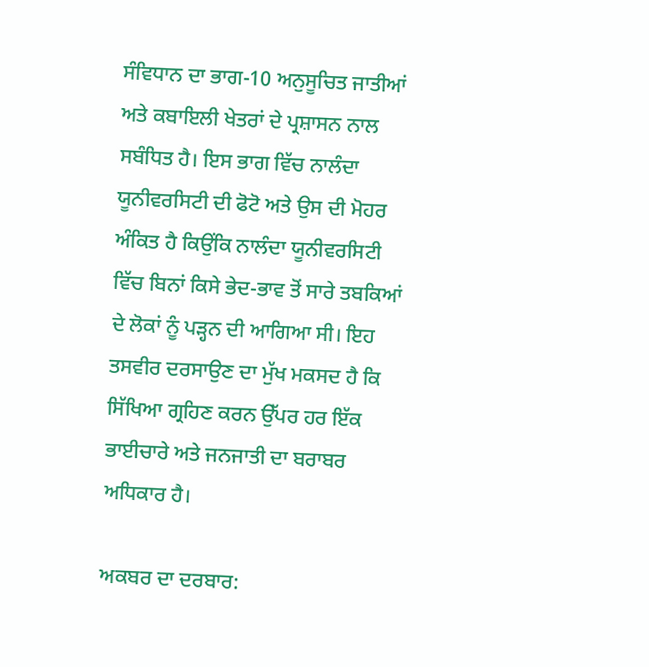ਸੰਵਿਧਾਨ ਦਾ ਭਾਗ-10 ਅਨੁਸੂਚਿਤ ਜਾਤੀਆਂ ਅਤੇ ਕਬਾਇਲੀ ਖੇਤਰਾਂ ਦੇ ਪ੍ਰਸ਼ਾਸਨ ਨਾਲ ਸਬੰਧਿਤ ਹੈ। ਇਸ ਭਾਗ ਵਿੱਚ ਨਾਲੰਦਾ ਯੂਨੀਵਰਸਿਟੀ ਦੀ ਫੋਟੋ ਅਤੇ ਉਸ ਦੀ ਮੋਹਰ ਅੰਕਿਤ ਹੈ ਕਿਉਂਕਿ ਨਾਲੰਦਾ ਯੂਨੀਵਰਸਿਟੀ ਵਿੱਚ ਬਿਨਾਂ ਕਿਸੇ ਭੇਦ-ਭਾਵ ਤੋਂ ਸਾਰੇ ਤਬਕਿਆਂ ਦੇ ਲੋਕਾਂ ਨੂੰ ਪੜ੍ਹਨ ਦੀ ਆਗਿਆ ਸੀ। ਇਹ ਤਸਵੀਰ ਦਰਸਾਉਣ ਦਾ ਮੁੱਖ ਮਕਸਦ ਹੈ ਕਿ ਸਿੱਖਿਆ ਗ੍ਰਹਿਣ ਕਰਨ ਉੱਪਰ ਹਰ ਇੱਕ ਭਾਈਚਾਰੇ ਅਤੇ ਜਨਜਾਤੀ ਦਾ ਬਰਾਬਰ ਅਧਿਕਾਰ ਹੈ।

ਅਕਬਰ ਦਾ ਦਰਬਾਰ: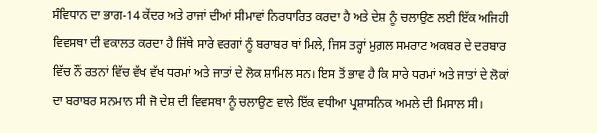ਸੰਵਿਧਾਨ ਦਾ ਭਾਗ-14 ਕੇਂਦਰ ਅਤੇ ਰਾਜਾਂ ਦੀਆਂ ਸੀਮਾਵਾਂ ਨਿਰਧਾਰਿਤ ਕਰਦਾ ਹੈ ਅਤੇ ਦੇਸ਼ ਨੂੰ ਚਲਾਉਣ ਲਈ ਇੱਕ ਅਜਿਹੀ ਵਿਵਸਥਾ ਦੀ ਵਕਾਲਤ ਕਰਦਾ ਹੈ ਜਿੱਥੇ ਸਾਰੇ ਵਰਗਾਂ ਨੂੰ ਬਰਾਬਰ ਥਾਂ ਮਿਲੇ, ਜਿਸ ਤਰ੍ਹਾਂ ਮੁਗ਼ਲ ਸਮਰਾਟ ਅਕਬਰ ਦੇ ਦਰਬਾਰ ਵਿੱਚ ਨੌਂ ਰਤਨਾਂ ਵਿੱਚ ਵੱਖ ਵੱਖ ਧਰਮਾਂ ਅਤੇ ਜਾਤਾਂ ਦੇ ਲੋਕ ਸ਼ਾਮਿਲ ਸਨ। ਇਸ ਤੋਂ ਭਾਵ ਹੈ ਕਿ ਸਾਰੇ ਧਰਮਾਂ ਅਤੇ ਜਾਤਾਂ ਦੇ ਲੋਕਾਂ ਦਾ ਬਰਾਬਰ ਸਨਮਾਨ ਸੀ ਜੋ ਦੇਸ਼ ਦੀ ਵਿਵਸਥਾ ਨੂੰ ਚਲਾਉਣ ਵਾਲੇ ਇੱਕ ਵਧੀਆ ਪ੍ਰਸ਼ਾਸਨਿਕ ਅਮਲੇ ਦੀ ਮਿਸਾਲ ਸੀ।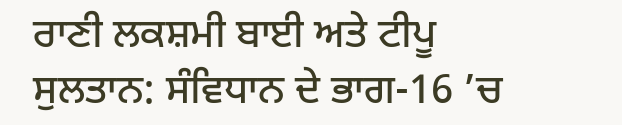ਰਾਣੀ ਲਕਸ਼ਮੀ ਬਾਈ ਅਤੇ ਟੀਪੂ ਸੁਲਤਾਨ: ਸੰਵਿਧਾਨ ਦੇ ਭਾਗ-16 ’ਚ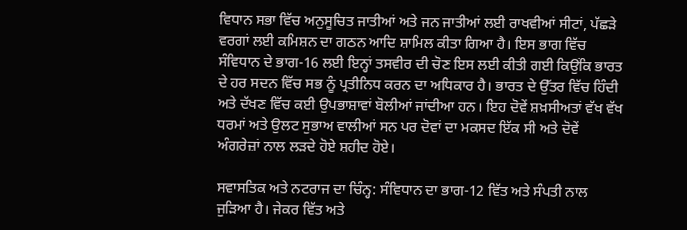ਵਿਧਾਨ ਸਭਾ ਵਿੱਚ ਅਨੁਸੂਚਿਤ ਜਾਤੀਆਂ ਅਤੇ ਜਨ ਜਾਤੀਆਂ ਲਈ ਰਾਖਵੀਆਂ ਸੀਟਾਂ, ਪੱਛੜੇ ਵਰਗਾਂ ਲਈ ਕਮਿਸ਼ਨ ਦਾ ਗਠਨ ਆਦਿ ਸ਼ਾਮਿਲ ਕੀਤਾ ਗਿਆ ਹੈ। ਇਸ ਭਾਗ ਵਿੱਚ ਸੰਵਿਧਾਨ ਦੇ ਭਾਗ-16 ਲਈ ਇਨ੍ਹਾਂ ਤਸਵੀਰ ਦੀ ਚੋਣ ਇਸ ਲਈ ਕੀਤੀ ਗਈ ਕਿਉਂਕਿ ਭਾਰਤ ਦੇ ਹਰ ਸਦਨ ਵਿੱਚ ਸਭ ਨੂੰ ਪ੍ਰਤੀਨਿਧ ਕਰਨ ਦਾ ਅਧਿਕਾਰ ਹੈ। ਭਾਰਤ ਦੇ ਉੱਤਰ ਵਿੱਚ ਹਿੰਦੀ ਅਤੇ ਦੱਖਣ ਵਿੱਚ ਕਈ ਉਪਭਾਸ਼ਾਵਾਂ ਬੋਲੀਆਂ ਜਾਂਦੀਆ ਹਨ। ਇਹ ਦੋਵੇਂ ਸ਼ਖ਼ਸੀਅਤਾਂ ਵੱਖ ਵੱਖ ਧਰਮਾਂ ਅਤੇ ਉਲਟ ਸੁਭਾਅ ਵਾਲੀਆਂ ਸਨ ਪਰ ਦੋਵਾਂ ਦਾ ਮਕਸਦ ਇੱਕ ਸੀ ਅਤੇ ਦੋਵੇਂ ਅੰਗਰੇਜ਼ਾਂ ਨਾਲ ਲੜਦੇ ਹੋਏ ਸ਼ਹੀਦ ਹੋਏ।

ਸਵਾਸਤਿਕ ਅਤੇ ਨਟਰਾਜ ਦਾ ਚਿੰਨ੍ਹ: ਸੰਵਿਧਾਨ ਦਾ ਭਾਗ-12 ਵਿੱਤ ਅਤੇ ਸੰਪਤੀ ਨਾਲ ਜੁੜਿਆ ਹੈ। ਜੇਕਰ ਵਿੱਤ ਅਤੇ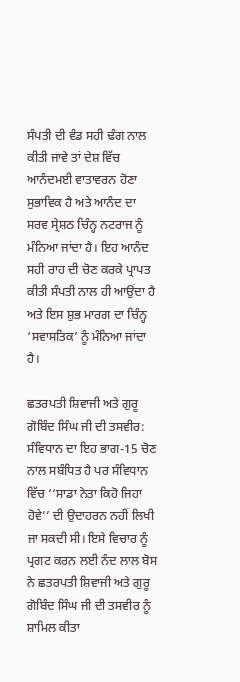ਸੰਪਤੀ ਦੀ ਵੰਡ ਸਹੀ ਢੰਗ ਨਾਲ ਕੀਤੀ ਜਾਵੇ ਤਾਂ ਦੇਸ਼ ਵਿੱਚ ਆਨੰਦਮਈ ਵਾਤਾਵਰਨ ਹੋਣਾ ਸੁਭਾਵਿਕ ਹੈ ਅਤੇ ਆਨੰਦ ਦਾ ਸਰਵ ਸ੍ਰੇਸ਼ਠ ਚਿੰਨ੍ਹ ਨਟਰਾਜ ਨੂੰ ਮੰਨਿਆ ਜਾਂਦਾ ਹੈ। ਇਹ ਆਨੰਦ ਸਹੀ ਰਾਹ ਦੀ ਚੋਣ ਕਰਕੇ ਪ੍ਰਾਪਤ ਕੀਤੀ ਸੰਪਤੀ ਨਾਲ ਹੀ ਆਉਂਦਾ ਹੈ ਅਤੇ ਇਸ ਸ਼ੁਭ ਮਾਰਗ ਦਾ ਚਿੰਨ੍ਹ ‘ਸਵਾਸਤਿਕ’ ਨੂੰ ਮੰਨਿਆ ਜਾਂਦਾ ਹੈ।

ਛਤਰਪਤੀ ਸ਼ਿਵਾਜੀ ਅਤੇ ਗੁਰੂ ਗੋਬਿੰਦ ਸਿੰਘ ਜੀ ਦੀ ਤਸਵੀਰ: ਸੰਵਿਧਾਨ ਦਾ ਇਹ ਭਾਗ-15 ਚੋਣ ਨਾਲ ਸਬੰਧਿਤ ਹੈ ਪਰ ਸੰਵਿਧਾਨ ਵਿੱਚ ‘‘ਸਾਡਾ ਨੇਤਾ ਕਿਹੋ ਜਿਹਾ ਹੋਵੇ’’ ਦੀ ਉਦਾਹਰਨ ਨਹੀਂ ਲਿਖੀ ਜਾ ਸਕਦੀ ਸੀ। ਇਸੇ ਵਿਚਾਰ ਨੂੰ ਪ੍ਰਗਟ ਕਰਨ ਲਈ ਨੰਦ ਲਾਲ ਬੋਸ ਨੇ ਛਤਰਪਤੀ ਸ਼ਿਵਾਜੀ ਅਤੇ ਗੁਰੂ ਗੋਬਿੰਦ ਸਿੰਘ ਜੀ ਦੀ ਤਸਵੀਰ ਨੂੰ ਸ਼ਾਮਿਲ ਕੀਤਾ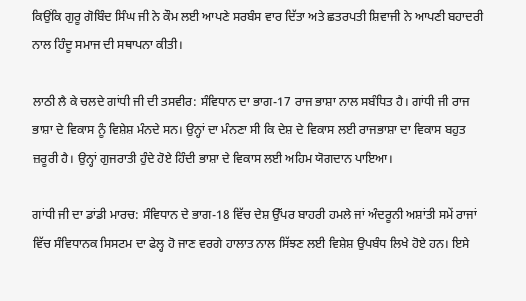ਕਿਉਂਕਿ ਗੁਰੂ ਗੋਬਿੰਦ ਸਿੰਘ ਜੀ ਨੇ ਕੌਮ ਲਈ ਆਪਣੇ ਸਰਬੰਸ ਵਾਰ ਦਿੱਤਾ ਅਤੇ ਛਤਰਪਤੀ ਸ਼ਿਵਾਜੀ ਨੇ ਆਪਣੀ ਬਹਾਦਰੀ ਨਾਲ ਹਿੰਦੂ ਸਮਾਜ ਦੀ ਸਥਾਪਨਾ ਕੀਤੀ।

ਲਾਠੀ ਲੈ ਕੇ ਚਲਦੇ ਗਾਂਧੀ ਜੀ ਦੀ ਤਸਵੀਰ: ਸੰਵਿਧਾਨ ਦਾ ਭਾਗ-17 ਰਾਜ ਭਾਸ਼ਾ ਨਾਲ ਸਬੰਧਿਤ ਹੈ। ਗਾਂਧੀ ਜੀ ਰਾਜ ਭਾਸ਼ਾ ਦੇ ਵਿਕਾਸ ਨੂੰ ਵਿਸ਼ੇਸ਼ ਮੰਨਦੇ ਸਨ। ਉਨ੍ਹਾਂ ਦਾ ਮੰਨਣਾ ਸੀ ਕਿ ਦੇਸ਼ ਦੇ ਵਿਕਾਸ ਲਈ ਰਾਜਭਾਸ਼ਾ ਦਾ ਵਿਕਾਸ ਬਹੁਤ ਜ਼ਰੂਰੀ ਹੈ। ਉਨ੍ਹਾਂ ਗੁਜਰਾਤੀ ਹੁੰਦੇ ਹੋਏ ਹਿੰਦੀ ਭਾਸ਼ਾ ਦੇ ਵਿਕਾਸ ਲਈ ਅਹਿਮ ਯੋਗਦਾਨ ਪਾਇਆ।

ਗਾਂਧੀ ਜੀ ਦਾ ਡਾਂਡੀ ਮਾਰਚ: ਸੰਵਿਧਾਨ ਦੇ ਭਾਗ-18 ਵਿੱਚ ਦੇਸ਼ ਉੱਪਰ ਬਾਹਰੀ ਹਮਲੇ ਜਾਂ ਅੰਦਰੂਨੀ ਅਸ਼ਾਂਤੀ ਸਮੇਂ ਰਾਜਾਂ ਵਿੱਚ ਸੰਵਿਧਾਨਕ ਸਿਸਟਮ ਦਾ ਫੇਲ੍ਹ ਹੋ ਜਾਣ ਵਰਗੇ ਹਾਲਾਤ ਨਾਲ ਸਿੱਝਣ ਲਈ ਵਿਸ਼ੇਸ਼ ਉਪਬੰਧ ਲਿਖੇ ਹੋਏ ਹਨ। ਇਸੇ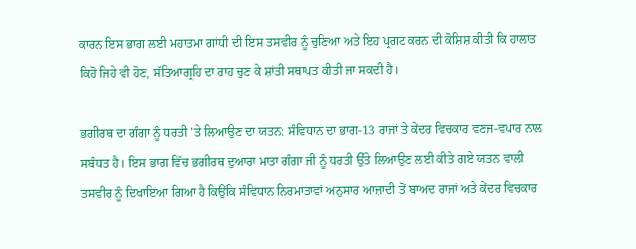ਕਾਰਨ ਇਸ ਭਾਗ ਲਈ ਮਹਾਤਮਾ ਗਾਂਧੀ ਦੀ ਇਸ ਤਸਵੀਰ ਨੂੰ ਚੁਣਿਆ ਅਤੇ ਇਹ ਪ੍ਰਗਟ ਕਰਨ ਦੀ ਕੋਸ਼ਿਸ਼ ਕੀਤੀ ਕਿ ਹਾਲਾਤ ਕਿਹੋ ਜਿਹੇ ਵੀ ਹੋਣ, ਸੱਤਿਆਗ੍ਰਹਿ ਦਾ ਰਾਹ ਚੁਣ ਕੇ ਸ਼ਾਂਤੀ ਸਥਾਪਤ ਕੀਤੀ ਜਾ ਸਕਦੀ ਹੈ।

ਭਗੀਰਥ ਦਾ ਗੰਗਾ ਨੂੰ ਧਰਤੀ ’ਤੇ ਲਿਆਉਣ ਦਾ ਯਤਨ: ਸੰਵਿਧਾਨ ਦਾ ਭਾਗ-13 ਰਾਜਾਂ ਤੇ ਕੇਂਦਰ ਵਿਚਕਾਰ ਵਣਜ-ਵਪਾਰ ਨਾਲ ਸਬੰਧਤ ਹੈ। ਇਸ ਭਾਗ ਵਿੱਚ ਭਗੀਰਥ ਦੁਆਰਾ ਮਾਤਾ ਗੰਗਾ ਜੀ ਨੂੰ ਧਰਤੀ ਉੱਤੇ ਲਿਆਉਣ ਲਈ ਕੀਤੇ ਗਏ ਯਤਨ ਵਾਲੀ ਤਸਵੀਰ ਨੂੰ ਦਿਖਾਇਆ ਗਿਆ ਹੈ ਕਿਉਂਕਿ ਸੰਵਿਧਾਨ ਨਿਰਮਾਤਾਵਾਂ ਅਨੁਸਾਰ ਆਜ਼ਾਦੀ ਤੋਂ ਬਾਅਦ ਰਾਜਾਂ ਅਤੇ ਕੇਂਦਰ ਵਿਚਕਾਰ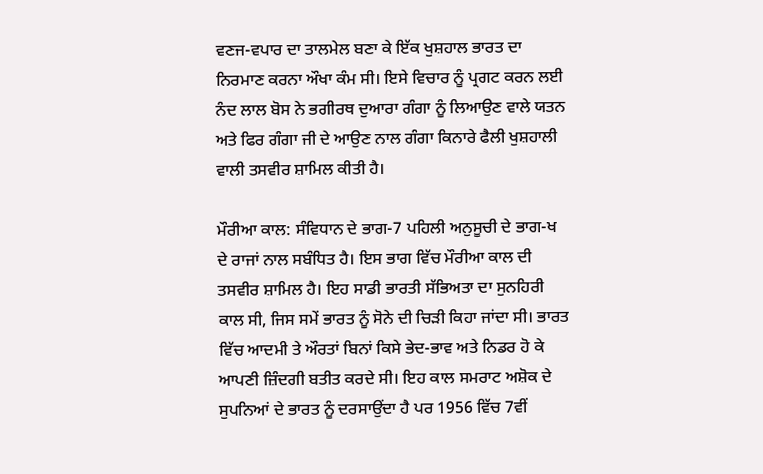ਵਣਜ-ਵਪਾਰ ਦਾ ਤਾਲਮੇਲ ਬਣਾ ਕੇ ਇੱਕ ਖੁਸ਼ਹਾਲ ਭਾਰਤ ਦਾ ਨਿਰਮਾਣ ਕਰਨਾ ਔਖਾ ਕੰਮ ਸੀ। ਇਸੇ ਵਿਚਾਰ ਨੂੰ ਪ੍ਰਗਟ ਕਰਨ ਲਈ ਨੰਦ ਲਾਲ ਬੋਸ ਨੇ ਭਗੀਰਥ ਦੁਆਰਾ ਗੰਗਾ ਨੂੰ ਲਿਆਉਣ ਵਾਲੇ ਯਤਨ ਅਤੇ ਫਿਰ ਗੰਗਾ ਜੀ ਦੇ ਆਉਣ ਨਾਲ ਗੰਗਾ ਕਿਨਾਰੇ ਫੈਲੀ ਖੁਸ਼ਹਾਲੀ ਵਾਲੀ ਤਸਵੀਰ ਸ਼ਾਮਿਲ ਕੀਤੀ ਹੈ।

ਮੌਰੀਆ ਕਾਲ: ਸੰਵਿਧਾਨ ਦੇ ਭਾਗ-7 ਪਹਿਲੀ ਅਨੁਸੂਚੀ ਦੇ ਭਾਗ-ਖ ਦੇ ਰਾਜਾਂ ਨਾਲ ਸਬੰਧਿਤ ਹੈ। ਇਸ ਭਾਗ ਵਿੱਚ ਮੌਰੀਆ ਕਾਲ ਦੀ ਤਸਵੀਰ ਸ਼ਾਮਿਲ ਹੈ। ਇਹ ਸਾਡੀ ਭਾਰਤੀ ਸੱਭਿਅਤਾ ਦਾ ਸੁਨਹਿਰੀ ਕਾਲ ਸੀ, ਜਿਸ ਸਮੇਂ ਭਾਰਤ ਨੂੰ ਸੋਨੇ ਦੀ ਚਿੜੀ ਕਿਹਾ ਜਾਂਦਾ ਸੀ। ਭਾਰਤ ਵਿੱਚ ਆਦਮੀ ਤੇ ਔਰਤਾਂ ਬਿਨਾਂ ਕਿਸੇ ਭੇਦ-ਭਾਵ ਅਤੇ ਨਿਡਰ ਹੋ ਕੇ ਆਪਣੀ ਜ਼ਿੰਦਗੀ ਬਤੀਤ ਕਰਦੇ ਸੀ। ਇਹ ਕਾਲ ਸਮਰਾਟ ਅਸ਼ੋਕ ਦੇ ਸੁਪਨਿਆਂ ਦੇ ਭਾਰਤ ਨੂੰ ਦਰਸਾਉਂਦਾ ਹੈ ਪਰ 1956 ਵਿੱਚ 7ਵੀਂ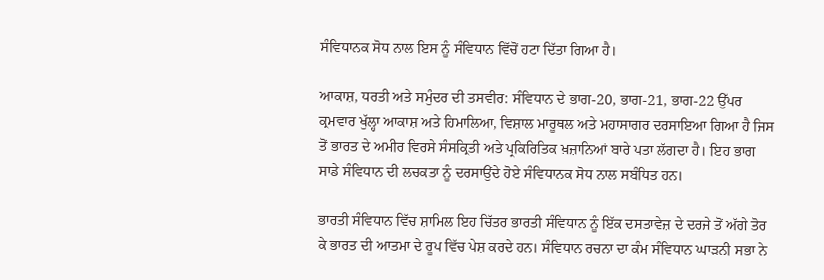ਸੰਵਿਧਾਨਕ ਸੋਧ ਨਾਲ ਇਸ ਨੂੰ ਸੰਵਿਧਾਨ ਵਿੱਚੋਂ ਹਟਾ ਦਿੱਤਾ ਗਿਆ ਹੈ।

ਆਕਾਸ਼, ਧਰਤੀ ਅਤੇ ਸਮੁੰਦਰ ਦੀ ਤਸਵੀਰ: ਸੰਵਿਧਾਨ ਦੇ ਭਾਗ-20, ਭਾਗ-21, ਭਾਗ-22 ਉੱਪਰ ਕ੍ਰਮਵਾਰ ਖੁੱਲ੍ਹਾ ਆਕਾਸ਼ ਅਤੇ ਹਿਮਾਲਿਆ, ਵਿਸ਼ਾਲ ਮਾਰੂਥਲ ਅਤੇ ਮਹਾਸਾਗਰ ਦਰਸਾਇਆ ਗਿਆ ਹੈ ਜਿਸ ਤੋਂ ਭਾਰਤ ਦੇ ਅਮੀਰ ਵਿਰਸੇ ਸੰਸਕ੍ਰਿਤੀ ਅਤੇ ਪ੍ਰਕਿਰਿਤਿਕ ਖ਼ਜ਼ਾਨਿਆਂ ਬਾਰੇ ਪਤਾ ਲੱਗਦਾ ਹੈ। ਇਹ ਭਾਗ ਸਾਡੇ ਸੰਵਿਧਾਨ ਦੀ ਲਚਕਤਾ ਨੂੰ ਦਰਸਾਉਂਦੇ ਹੋਏ ਸੰਵਿਧਾਨਕ ਸੋਧ ਨਾਲ ਸਬੰਧਿਤ ਹਨ।

ਭਾਰਤੀ ਸੰਵਿਧਾਨ ਵਿੱਚ ਸ਼ਾਮਿਲ ਇਹ ਚਿੱਤਰ ਭਾਰਤੀ ਸੰਵਿਧਾਨ ਨੂੰ ਇੱਕ ਦਸਤਾਵੇਜ਼ ਦੇ ਦਰਜੇ ਤੋਂ ਅੱਗੇ ਤੋਰ ਕੇ ਭਾਰਤ ਦੀ ਆਤਮਾ ਦੇ ਰੂਪ ਵਿੱਚ ਪੇਸ਼ ਕਰਦੇ ਹਨ। ਸੰਵਿਧਾਨ ਰਚਨਾ ਦਾ ਕੰਮ ਸੰਵਿਧਾਨ ਘਾੜਨੀ ਸਭਾ ਨੇ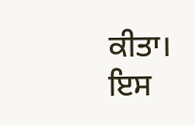ਕੀਤਾ। ਇਸ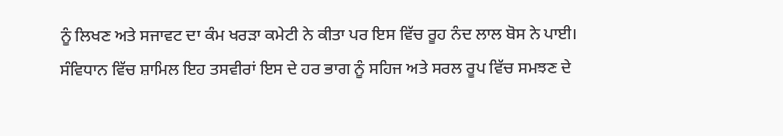ਨੂੰ ਲਿਖਣ ਅਤੇ ਸਜਾਵਟ ਦਾ ਕੰਮ ਖਰੜਾ ਕਮੇਟੀ ਨੇ ਕੀਤਾ ਪਰ ਇਸ ਵਿੱਚ ਰੂਹ ਨੰਦ ਲਾਲ ਬੋਸ ਨੇ ਪਾਈ। ਸੰਵਿਧਾਨ ਵਿੱਚ ਸ਼ਾਮਿਲ ਇਹ ਤਸਵੀਰਾਂ ਇਸ ਦੇ ਹਰ ਭਾਗ ਨੂੰ ਸਹਿਜ ਅਤੇ ਸਰਲ ਰੂਪ ਵਿੱਚ ਸਮਝਣ ਦੇ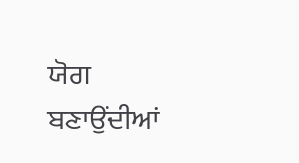ਯੋਗ ਬਣਾਉਂਦੀਆਂ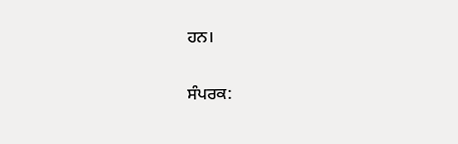ਹਨ।

ਸੰਪਰਕ: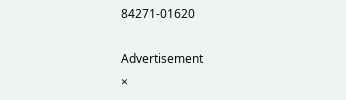84271-01620

Advertisement
×